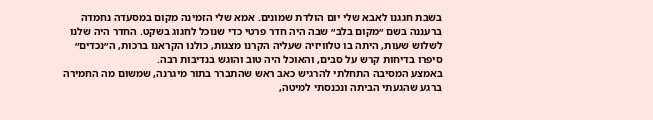בשבת חגגנו לאבא שלי יום הולדת שמונים. אמא שלי הזמינה מקום במסעדה נחמדה ברעננה בשם ״מקום בלב״ שבה היה חדר פרטי כדי שנוכל לחגוג בשקט. החדר היה שלנו לשלוש שעות, היתה בו טלוויזיה שעליה הקרנו מצגות, כולנו הקראנו ברכות, ה״נכדים״ סיפרו בדיחות קרש על סבים, והאוכל היה טוב והוגש בנדיבות רבה.
באמצע המסיבה התחלתי להרגיש כאב ראש שהתברר בתור מיגרנה, שמשום מה החמירה ברגע שהגעתי הביתה ונכנסתי למיטה,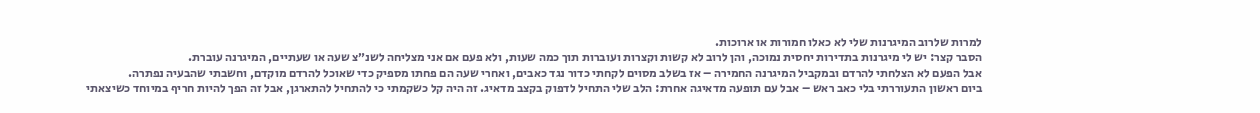למרות שלרוב המיגרנות שלי לא כאלו חמורות או ארוכות.
הסבר קצר: יש לי מיגרנות בתדירות יחסית נמוכה, והן לרוב לא קשות וקצרות ועוברות תוך כמה שעות, ולא פעם אם אני מצליחה לשנ״צ שעה או שעתיים, המיגרנה עוברת.
אבל הפעם לא הצלחתי להרדם ובמקביל המיגרנה החמירה – אז בשלב מסוים לקחתי כדור נגד כאבים, ואחרי שעה הם פחתו מספיק כדי שאוכל להרדם מוקדם, וחשבתי שהבעיה נפתרה.
ביום ראשון התעוררתי בלי כאב ראש – אבל עם תופעה מדאיגה אחרת: הלב שלי התחיל לדפוק בקצב מדאיג. זה היה קל כשקמתי כי להתחיל להתארגן, אבל זה הפך להיות חריף במיוחד כשיצאתי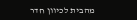מהבית לכיוון חדר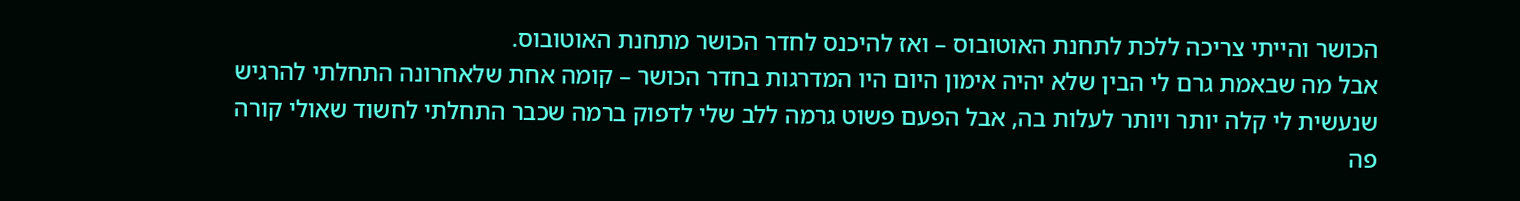הכושר והייתי צריכה ללכת לתחנת האוטובוס – ואז להיכנס לחדר הכושר מתחנת האוטובוס.
אבל מה שבאמת גרם לי הבין שלא יהיה אימון היום היו המדרגות בחדר הכושר – קומה אחת שלאחרונה התחלתי להרגיש שנעשית לי קלה יותר ויותר לעלות בה, אבל הפעם פשוט גרמה ללב שלי לדפוק ברמה שכבר התחלתי לחשוד שאולי קורה פה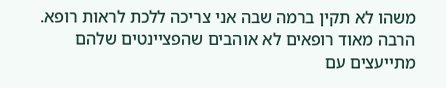משהו לא תקין ברמה שבה אני צריכה ללכת לראות רופא.
הרבה מאוד רופאים לא אוהבים שהפציינטים שלהם מתייעצים עם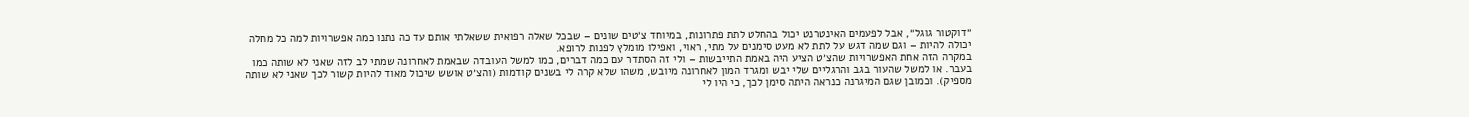״דוקטור גוגל״, אבל לפעמים האינטרנט יכול בהחלט לתת פתרונות, במיוחד צ׳טים שונים – שבכל שאלה רפואית ששאלתי אותם עד כה נתנו כמה אפשרויות למה כל מחלה יכולה להיות – וגם שמה דגש על לתת לא מעט סימנים על מתי, ראוי, ואפילו מומלץ לפנות לרופא.
במקרה הזה אחת האפשרויות שהצ׳ט הציע היה באמת התייבשות – ולי זה הסתדר עם כמה דברים, כמו למשל העובדה שבאמת לאחרונה שמתי לב לזה שאני לא שותה כמו בעבר. או למשל שהעור בגב והרגליים שלי יבש ומגרד המון לאחרונה מיובש, משהו שלא קרה לי בשנים קודמות (והצ׳ט אושש שיכול מאוד להיות קשור לכך שאני לא שותה מספיק). וכמובן שגם המיגרנה כנראה היתה סימן לכך, כי היו לי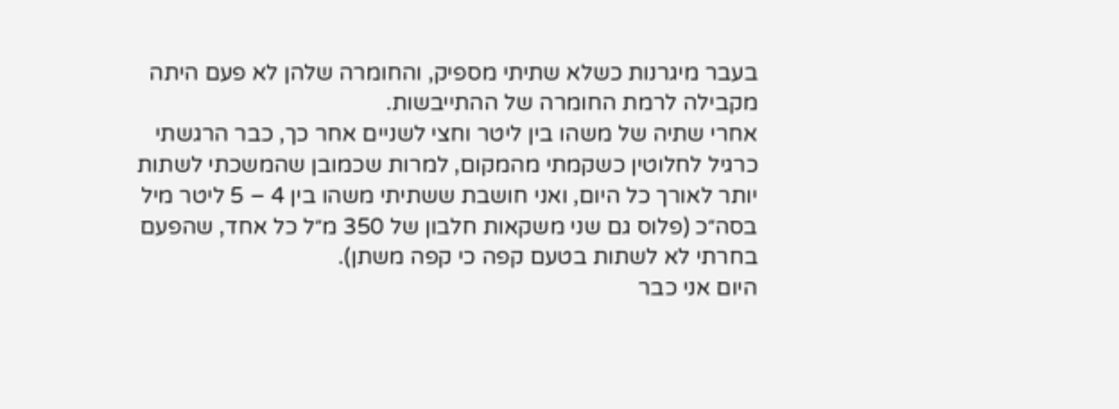בעבר מיגרנות כשלא שתיתי מספיק, והחומרה שלהן לא פעם היתה מקבילה לרמת החומרה של ההתייבשות.
אחרי שתיה של משהו בין ליטר וחצי לשניים אחר כך, כבר הרגשתי כרגיל לחלוטין כשקמתי מהמקום, למרות שכמובן שהמשכתי לשתות יותר לאורך כל היום, ואני חושבת ששתיתי משהו בין 4 – 5 ליטר מיל בסה״כ (פלוס גם שני משקאות חלבון של 350 מ״ל כל אחד, שהפעם בחרתי לא לשתות בטעם קפה כי קפה משתן).
היום אני כבר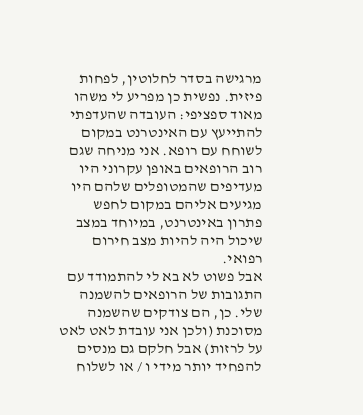מרגישה בסדר לחלוטין, לפחות פיזית. נפשית כן מפריע לי משהו מאוד ספציפי: העובדה שהעדפתי להתייעץ עם האינטרנט במקום לשוחח עם רופא. אני מניחה שגם רוב הרופאים באופן עקרוני היו מעדיפים שהמטופלים שלהם היו מגיעים אליהם במקום לחפש פתרון באינטרנט, במיוחד במצב שיכול היה להיות מצב חירום רפואי.
אבל פשוט לא בא לי להתמודד עם התגובות של הרופאים להשמנה שלי. כן, הם צודקים שהשמנה מסוכנת (ולכן אני עובדת לאט לאט על לרזות) אבל חלקם גם מנסים להפחיד יותר מידי ו / או לשלוח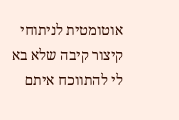אוטומטית לניתוחי קיצור קיבה שלא בא לי להתווכח איתם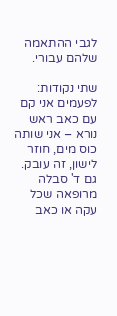לגבי ההתאמה שלהם עבורי.

שתי נקודות:
לפעמים אני קם עם כאב ראש נורא – אני שותה כוס מים, חוזר לישון, זה עובק.
גם ד' סבלה מרופאה שכל עקה או כאב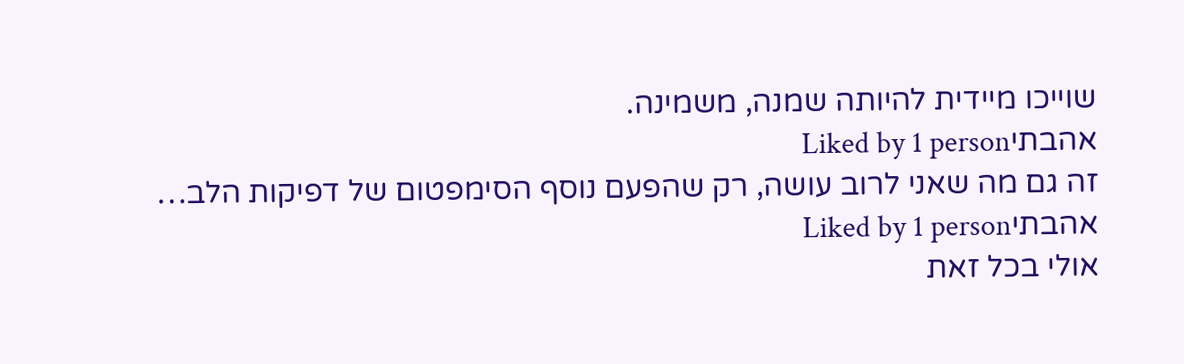שוייכו מיידית להיותה שמנה, משמינה.
אהבתיLiked by 1 person
זה גם מה שאני לרוב עושה, רק שהפעם נוסף הסימפטום של דפיקות הלב…
אהבתיLiked by 1 person
אולי בכל זאת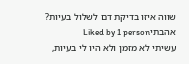שווה איזו בדיקת דם לשלול בעיות?
אהבתיLiked by 1 person
עשיתי לא מזמן ולא היו לי בעיות,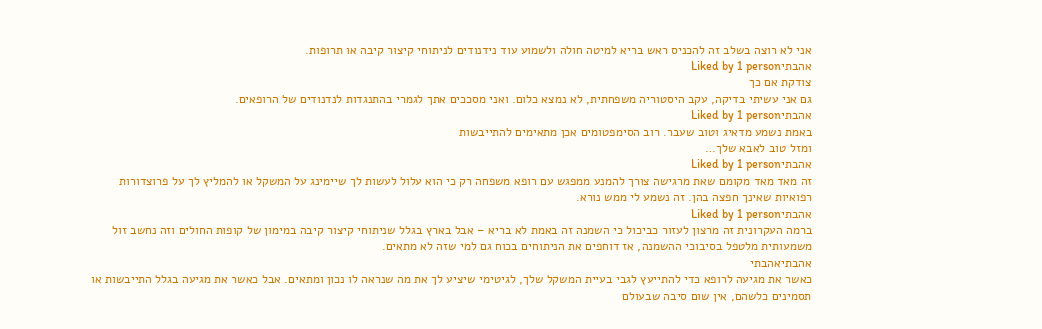אני לא רוצה בשלב זה להכניס ראש בריא למיטה חולה ולשמוע עוד נידנודים לניתוחי קיצור קיבה או תרופות.
אהבתיLiked by 1 person
צודקת אם כך
גם אני עשיתי בדיקה, עקב היסטוריה משפחתית, לא נמצא כלום. ואני מסככים אתך לגמרי בהתנגדות לנדנודים של הרופאים.
אהבתיLiked by 1 person
באמת נשמע מדאיג וטוב שעבר. רוב הסימפטומים אכן מתאימים להתייבשות
ומזל טוב לאבא שלך…
אהבתיLiked by 1 person
זה מאד מאד מקומם שאת מרגישה צורך להמנע ממפגש עם רופא משפחה רק כי הוא עלול לעשות לך שיימינג על המשקל או להמליץ לך על פרוצדורות רפואיות שאינך חפצה בהן. זה נשמע לי ממש נורא.
אהבתיLiked by 1 person
ברמה העקרונית זה מרצון לעזור כביכול כי השמנה זה באמת לא בריא – אבל בארץ בגלל שניתוחי קיצור קיבה במימון של קופות החולים וזה נחשב זול משמעותית מלטפל בסיבוכי ההשמנה, אז דוחפים את הניתוחים בכוח גם למי שזה לא מתאים.
אהבתיאהבתי
כאשר את מגיעה לרופא כדי להתייעץ לגבי בעיית המשקל שלך, לגיטימי שיציע לך את מה שנראה לו נכון ומתאים. אבל כאשר את מגיעה בגלל התייבשות או תסמינים כלשהם, אין שום סיבה שבעולם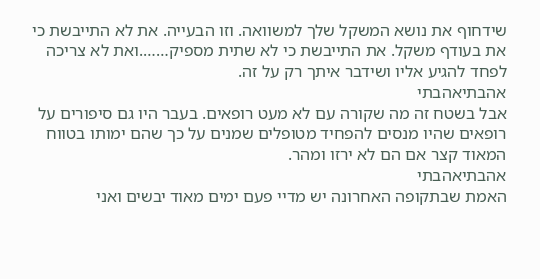שידחוף את נושא המשקל שלך למשוואה. וזו הבעייה. את לא התייבשת כי את בעודף משקל. את התייבשת כי לא שתית מספיק…….ואת לא צריכה לפחד להגיע אליו ושידבר איתך רק על זה.
אהבתיאהבתי
אבל בשטח זה מה שקורה עם לא מעט רופאים. בעבר היו גם סיפורים על רופאים שהיו מנסים להפחיד מטופלים שמנים על כך שהם ימותו בטווח המאוד קצר אם הם לא ירזו ומהר.
אהבתיאהבתי
האמת שבתקופה האחרונה יש מדיי פעם ימים מאוד יבשים ואני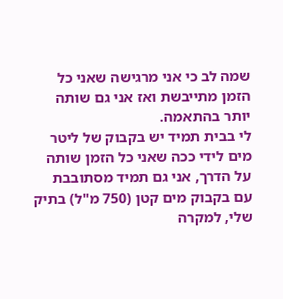שמה לב כי אני מרגישה שאני כל הזמן מתייבשת ואז אני גם שותה יותר בהתאמה.
לי בבית תמיד יש בקבוק של ליטר מים לידי ככה שאני כל הזמן שותה על הדרך, אני גם תמיד מסתובבת עם בקבוק מים קטן (750 מ"ל) בתיק שלי, למקרה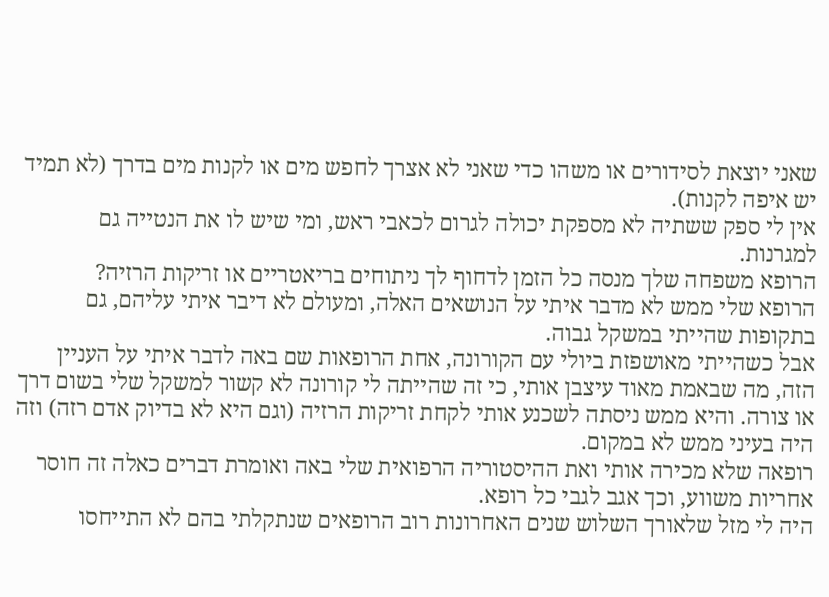שאני יוצאת לסידורים או משהו כדי שאני לא אצרך לחפש מים או לקנות מים בדרך (לא תמיד יש איפה לקנות).
אין לי ספק ששתיה לא מספקת יכולה לגרום לכאבי ראש, ומי שיש לו את הנטייה גם למגרנות.
הרופא משפחה שלך מנסה כל הזמן לדחוף לך ניתוחים בריאטריים או זריקות הרזיה?
הרופא שלי ממש לא מדבר איתי על הנושאים האלה, ומעולם לא דיבר איתי עליהם, גם בתקופות שהייתי במשקל גבוה.
אבל כשהייתי מאושפזת ביולי עם הקורונה, אחת הרופאות שם באה לדבר איתי על העניין הזה, מה שבאמת מאוד עיצבן אותי, כי זה שהייתה לי קורונה לא קשור למשקל שלי בשום דרך או צורה. והיא ממש ניסתה לשכנע אותי לקחת זריקות הרזיה (וגם היא לא בדיוק אדם רזה) וזה היה בעיני ממש לא במקום.
רופאה שלא מכירה אותי ואת ההיסטוריה הרפואית שלי באה ואומרת דברים כאלה זה חוסר אחריות משווע, וכך אגב לגבי כל רופא.
היה לי מזל שלאורך השלוש שנים האחרונות רוב הרופאים שנתקלתי בהם לא התייחסו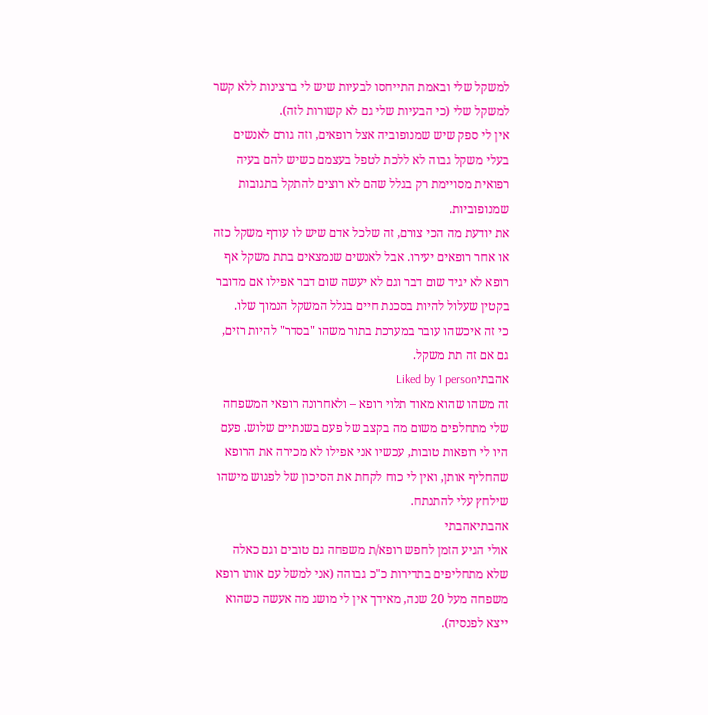למשקל שלי ובאמת התייחסו לבעיות שיש לי ברצינות ללא קשר למשקל שלי (כי הבעיות שלי גם לא קשורות לזה).
אין לי ספק שיש שמנופוביה אצל רופאים, וזה גורם לאנשים בעלי משקל גבוה לא ללכת לטפל בעצמם כשיש להם בעיה רפואית מסויימת רק בגלל שהם לא רוצים להתקל בתגובות שמנופוביות.
את יודעת מה הכי צורם, זה שלכל אדם שיש לו עודף משקל כזה או אחר רופאים יעירו. אבל לאנשים שנמצאים בתת משקל אף רופא לא יגיד שום דבר וגם לא יעשה שום דבר אפילו אם מדובר בקטין שעלול להיות בסכנת חיים בגלל המשקל הנמוך שלו.
כי זה איכשהו עובר במערכת בתור משהו "בסדר" להיות רזים, גם אם זה תת משקל.
אהבתיLiked by 1 person
זה משהו שהוא מאוד תלוי רופא – ולאחרונה רופאי המשפחה שלי מתחלפים משום מה בקצב של פעם בשנתיים שלוש. פעם היו לי רופאות טובות, עכשיו אני אפילו לא מכירה את הרופא שהחליף אותן, ואין לי כוח לקחת את הסיכון של לפגוש מישהו שילחץ עלי להתנתח.
אהבתיאהבתי
אולי הגיע הזמן לחפש רופא/ת משפחה גם טובים וגם כאלה שלא מתחליפים בתדירות כ"כ גבוהה (אני למשל עם אותו רופא משפחה מעל 20 שנה, מאידך אין לי מושג מה אעשה כשהוא ייצא לפנסיה).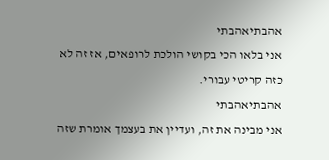אהבתיאהבתי
אני בלאו הכי בקושי הולכת לרופאים, אז זה לא כזה קריטי עבורי.
אהבתיאהבתי
אני מבינה את זה, ועדיין את בעצמך אומרת שזה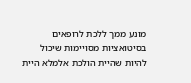מונע ממך ללכת לרופאים בסיטואציות מסויימות שיכול להיות שהיית הולכת אלמלא היית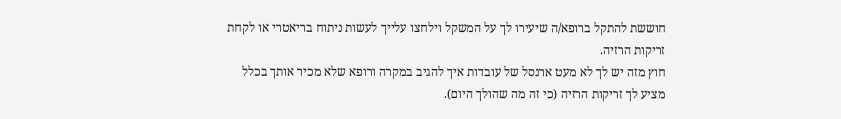חוששת להתקל ברופא/ה שיעירו לך על המשקל וילחצו עלייך לעשות ניתוח בריאטרי או לקחת זריקות הרזיה.
חוץ מזה יש לך לא מעט ארנסל של עובדות איך להגיב במקרה ורופא שלא מכיר אותך בכלל מציע לך זריקות הרזיה (כי זה מה שהולך היום).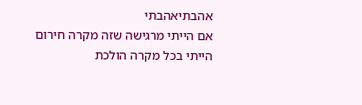אהבתיאהבתי
אם הייתי מרגישה שזה מקרה חירום הייתי בכל מקרה הולכת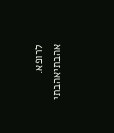לרופא.
אהבתיאהבתי